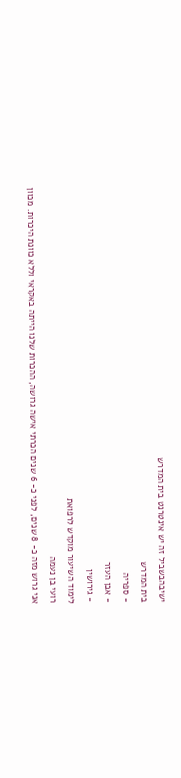ישיבהבשביל זה יש אינטרנט בית המדרש
בית המדרש
- ספריה
- אבן העזר
- גירושין
לימוד השיעור מוקדש לרפואת
רועי בן נעמה
אני גרוש מזה כ- 8 שנים, לפני כ- 6 שנים הכרתי אישה גרושה, ההכרות שלנו הייתה באקראי וללא כוונת היכרות. מכוון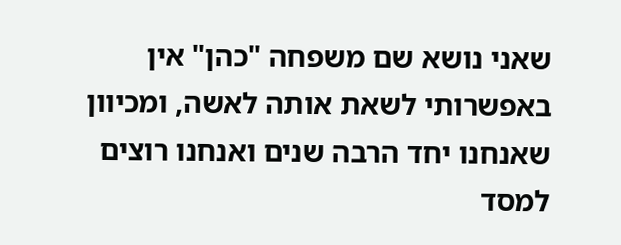שאני נושא שם משפחה "כהן" אין באפשרותי לשאת אותה לאשה, ומכיוון שאנחנו יחד הרבה שנים ואנחנו רוצים למסד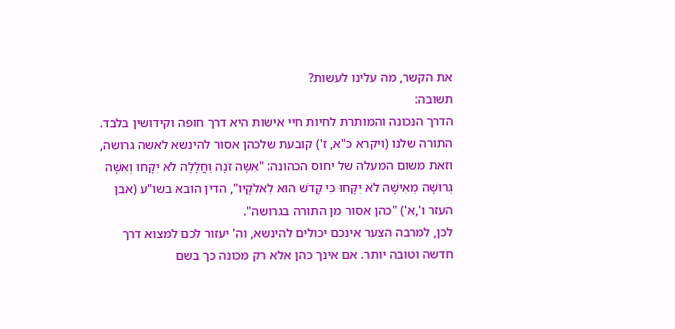את הקשר, מה עלינו לעשות?
תשובה:
הדרך הנכונה והמותרת לחיות חיי אישות היא דרך חופה וקידושין בלבד. התורה שלנו (ויקרא כ"א, ז') קובעת שלכהן אסור להינשא לאשה גרושה, וזאת משום המעלה של יחוס הכהונה: "אִשָּׁה זֹנָה וַחֲלָלָה לֹא יִקָּחוּ וְאִשָּׁה גְּרוּשָׁה מֵאִישָׁהּ לֹא יִקָּחוּ כִּי קָדֹשׁ הוּא לֵאלֹקָיו", הדין הובא בשו"ע (אבן העזר ו',א') "כהן אסור מן התורה בגרושה".
לכן, למרבה הצער אינכם יכולים להינשא, וה' יעזור לכם למצוא דרך חדשה וטובה יותר. אם אינך כהן אלא רק מכונה כך בשם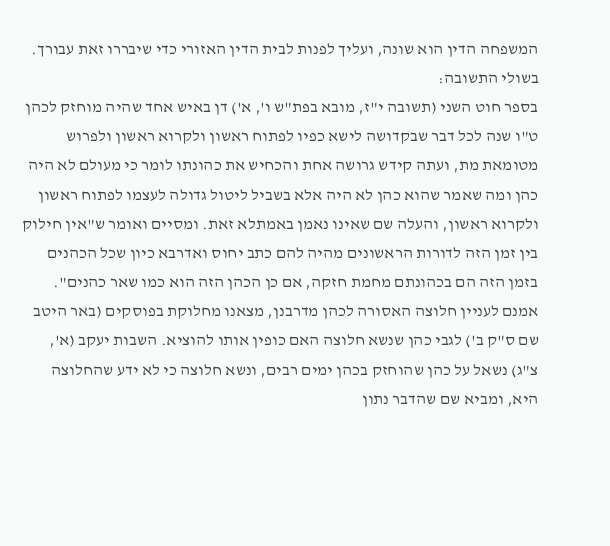המשפחה הדין הוא שונה, ועליך לפנות לבית הדין האזורי כדי שיבררו זאת עבורך.
בשולי התשובה:
בספר חוט השני (תשובה י"ז, מובא בפת"ש ו', א') דן באיש אחד שהיה מוחזק לכהן ט"ו שנה לכל דבר שבקדושה לישא כפיו לפתוח ראשון ולקרוא ראשון ולפרוש מטומאת מת, ועתה קידש גרושה אחת והכחיש את כהונתו לומר כי מעולם לא היה כהן ומה שאמר שהוא כהן לא היה אלא בשביל ליטול גדולה לעצמו לפתוח ראשון ולקרוא ראשון, והעלה שם שאינו נאמן באמתלא זאת. ומסיים ואומר ש"אין חילוק בין זמן הזה לדורות הראשונים מהיה להם כתב יחוס ואדרבא כיון שכל הכהנים בזמן הזה הם בכהונתם מחמת חזקה, אם כן הכהן הזה הוא כמו שאר כהנים".
אמנם לעניין חלוצה האסורה לכהן מדרבנן, מצאנו מחלוקת בפוסקים (באר היטב שם ס"ק ב') לגבי כהן שנשא חלוצה האם כופין אותו להוציא. השבות יעקב (א', צ"ג) נשאל על כהן שהוחזק בכהן ימים רבים, ונשא חלוצה כי לא ידע שהחלוצה היא, ומביא שם שהדבר נתון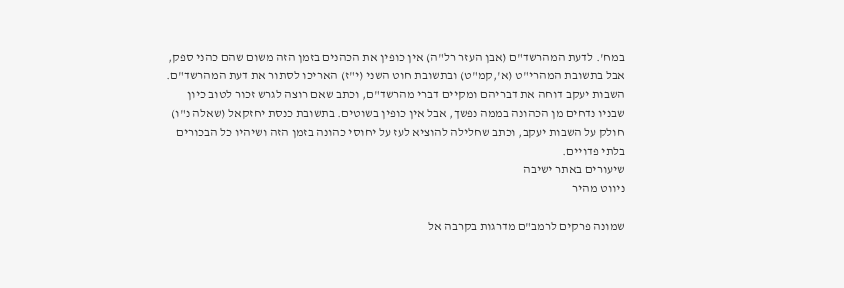במח'. לדעת המהרשד"ם (אבן העזר רל"ה) אין כופין את הכהנים בזמן הזה משום שהם כהני ספק, אבל בתשובת המהרי"ט (א',קמ"ט) ובתשובת חוט השני (י"ז) האריכו לסתור את דעת המהרשד"ם. השבות יעקב דוחה את דבריהם ומקיים דברי מהרשד"ם, וכתב שאם רוצה לגרש זכור לטוב כיון שבניו נדחים מן הכהונה בממה נפשך, אבל אין כופין בשוטים. בתשובת כנסת יחזקאל (שאלה נ"ו) חולק על השבות יעקב, וכתב שחלילה להוציא לעז על יחוסי כהונה בזמן הזה ושיהיו כל הבכורים בלתי פדויים.
שיעורים באתר ישיבה
ניווט מהיר

שמונה פרקים לרמב"ם מדרגות בקרבה אל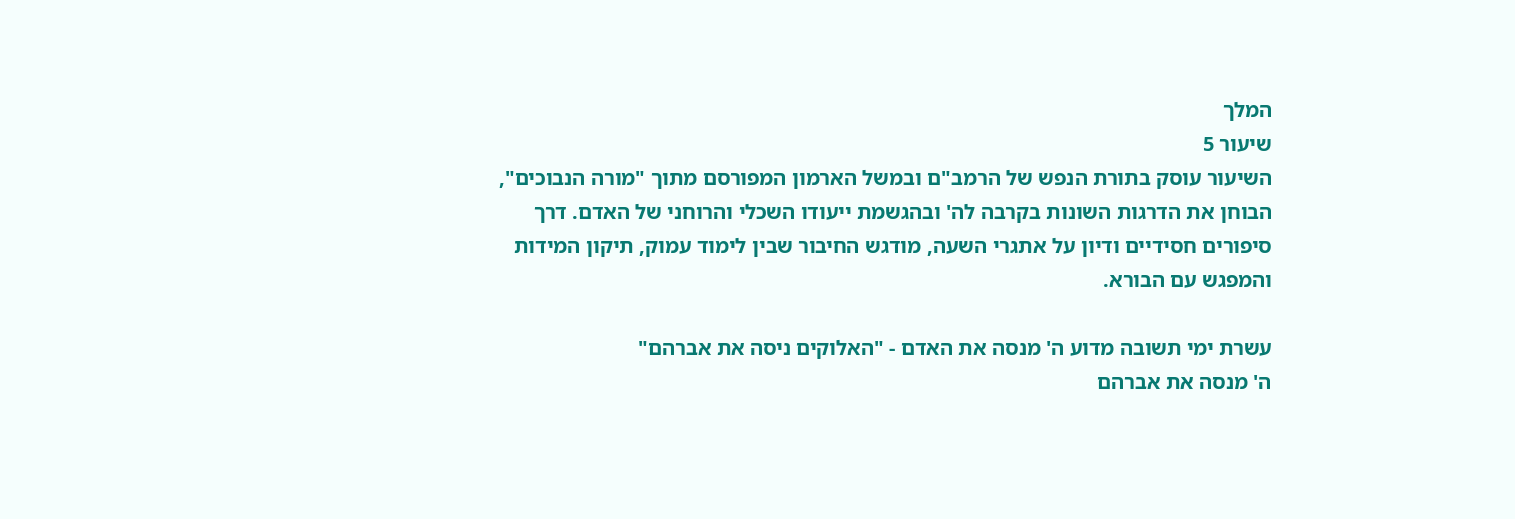המלך
שיעור 5
השיעור עוסק בתורת הנפש של הרמב"ם ובמשל הארמון המפורסם מתוך "מורה הנבוכים", הבוחן את הדרגות השונות בקרבה לה' ובהגשמת ייעודו השכלי והרוחני של האדם. דרך סיפורים חסידיים ודיון על אתגרי השעה, מודגש החיבור שבין לימוד עמוק, תיקון המידות והמפגש עם הבורא.

עשרת ימי תשובה מדוע ה' מנסה את האדם - "האלוקים ניסה את אברהם"
ה' מנסה את אברהם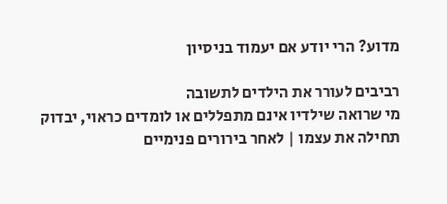מדוע? הרי יודע אם יעמוד בניסיון

רביבים לעורר את הילדים לתשובה
מי שרואה שילדיו אינם מתפללים או לומדים כראוי, יבדוק תחילה את עצמו | לאחר בירורים פנימיים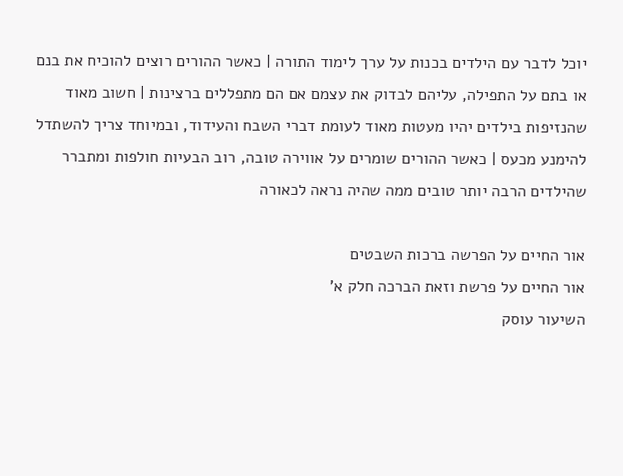יוכל לדבר עם הילדים בכנות על ערך לימוד התורה | כאשר ההורים רוצים להוכיח את בנם או בתם על התפילה, עליהם לבדוק את עצמם אם הם מתפללים ברצינות | חשוב מאוד שהנזיפות בילדים יהיו מעטות מאוד לעומת דברי השבח והעידוד, ובמיוחד צריך להשתדל להימנע מכעס | כאשר ההורים שומרים על אווירה טובה, רוב הבעיות חולפות ומתברר שהילדים הרבה יותר טובים ממה שהיה נראה לכאורה

אור החיים על הפרשה ברכות השבטים
אור החיים על פרשת וזאת הברכה חלק א'
השיעור עוסק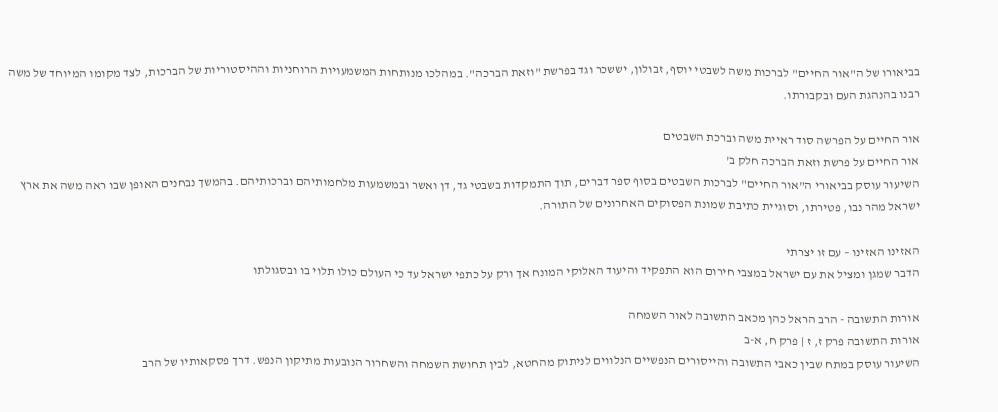בביאורו של ה"אור החיים" לברכות משה לשבטי יוסף, זבולון, יששכר וגד בפרשת "וזאת הברכה". במהלכו מנותחות המשמעויות הרוחניות וההיסטוריות של הברכות, לצד מקומו המיוחד של משה רבנו בהנהגת העם ובקבורתו.

אור החיים על הפרשה סוד ראיית משה וברכת השבטים
אור החיים על פרשת וזאת הברכה חלק ב'
השיעור עוסק בביאורי ה"אור החיים" לברכות השבטים בסוף ספר דברים, תוך התמקדות בשבטי גד, דן ואשר ובמשמעות מלחמותיהם וברכותיהם. בהמשך נבחנים האופן שבו ראה משה את ארץ ישראל מהר נבו, פטירתו, וסוגיית כתיבת שמונת הפסוקים האחרונים של התורה.

האזינו האזינו – עם זו יצרתי
הדבר שמגן ומציל את עם ישראל במצבי חירום הוא התפקיד והיעוד האלוקי המונח אך ורק על כתפי ישראל עד כי העולם כולו תלוי בו ובסגולתו

אורות התשובה - הרב הראל כהן מכאב התשובה לאור השמחה
אורות התשובה פרק ז, ז | פרק ח, א-ב
השיעור עוסק במתח שבין כאבי התשובה והייסורים הנפשיים הנלווים לניתוק מהחטא, לבין תחושת השמחה והשחרור הנובעות מתיקון הנפש. דרך פסקאותיו של הרב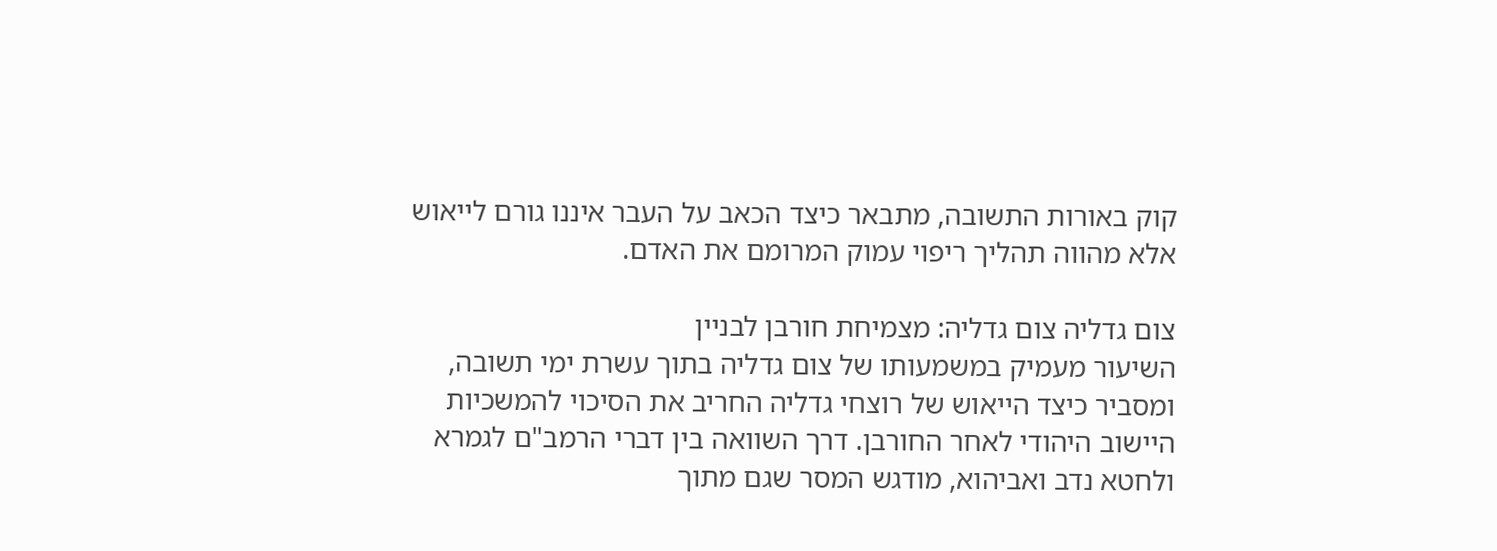קוק באורות התשובה, מתבאר כיצד הכאב על העבר איננו גורם לייאוש אלא מהווה תהליך ריפוי עמוק המרומם את האדם.

צום גדליה צום גדליה: מצמיחת חורבן לבניין
השיעור מעמיק במשמעותו של צום גדליה בתוך עשרת ימי תשובה, ומסביר כיצד הייאוש של רוצחי גדליה החריב את הסיכוי להמשכיות היישוב היהודי לאחר החורבן. דרך השוואה בין דברי הרמב"ם לגמרא ולחטא נדב ואביהוא, מודגש המסר שגם מתוך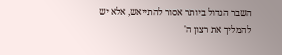השבר הגדול ביותר אסור להתייאש, אלא יש להמליך את רצון ה'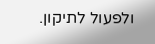ולפעול לתיקון.